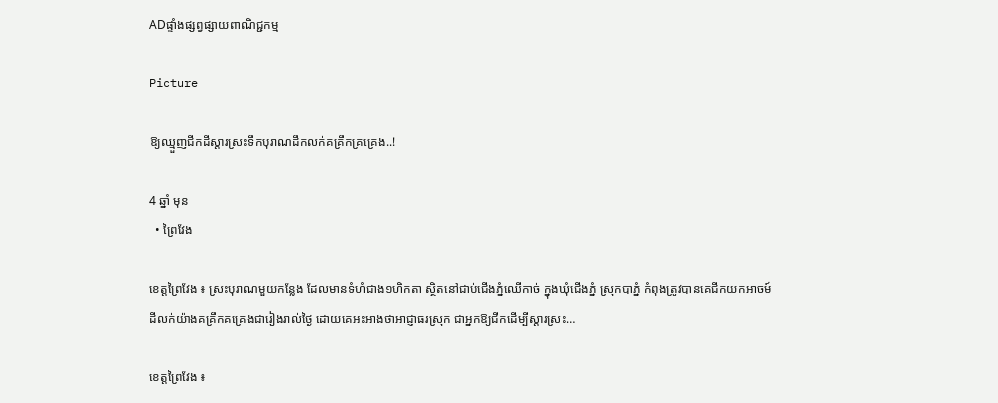ADផ្ទាំងផ្សព្វផ្សាយពាណិជ្ជកម្ម

Picture

ឱ្យឈ្មួញជីកដីស្តារស្រះទឹកបុរាណដឹកលក់គគ្រឹកគ្រគ្រេង..!

4 ឆ្នាំ មុន
  • ព្រៃវែង

ខេត្តព្រៃវែង ៖ ស្រះបុរាណមួយកន្លែង ដែលមានទំហំជាង១ហិកតា ស្ថិតនៅជាប់ជើងភ្នំឈើកាច់ ក្នុងឃុំជើងភ្នំ ស្រុកបាភ្នំ កំពុងត្រូវបានគេជីកយកអាចម៍ដីលក់យ៉ាងគគ្រឹកគគ្រេងជារៀងរាល់ថ្ងៃ ដោយគេអះអាងថាអាជ្ញាធរស្រុក ជាអ្នកឱ្យជីកដើម្បីស្តារស្រះ…

ខេត្តព្រៃវែង ៖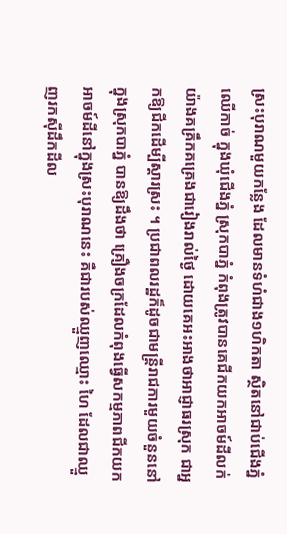ស្រះបុរាណមួយកន្លែង ដែលមានទំហំជាង១ហិកតា ស្ថិតនៅជាប់ជើងភ្នំឈើកាច់ ក្នុងឃុំជើងភ្នំ ស្រុកបាភ្នំ កំពុងត្រូវបានគេជីកយកអាចម៍ដីលក់យ៉ាងគគ្រឹកគគ្រេងជារៀងរាល់ថ្ងៃ ដោយគេអះអាងថាអាជ្ញាធរស្រុក ជាអ្នកឱ្យជីកដើម្បីស្តារស្រះ ។ ប្រជាពលរដ្ឋក៏ដូចជាមន្ត្រីរាជការមួយចំនួននៅក្នុងស្រុកបាភ្នំ បានឱ្យដឹងថា គ្រឿងចក្រដែលកំពុងធ្វើសកម្មភាពជីកយកអាចម៍ដីនៅក្នុងស្រះបុរាណនេះ គឺជារបស់ឈ្មួញឈ្មោះ ហៃ ដែលជាឈ្មួញរកស៊ីដឹកដីល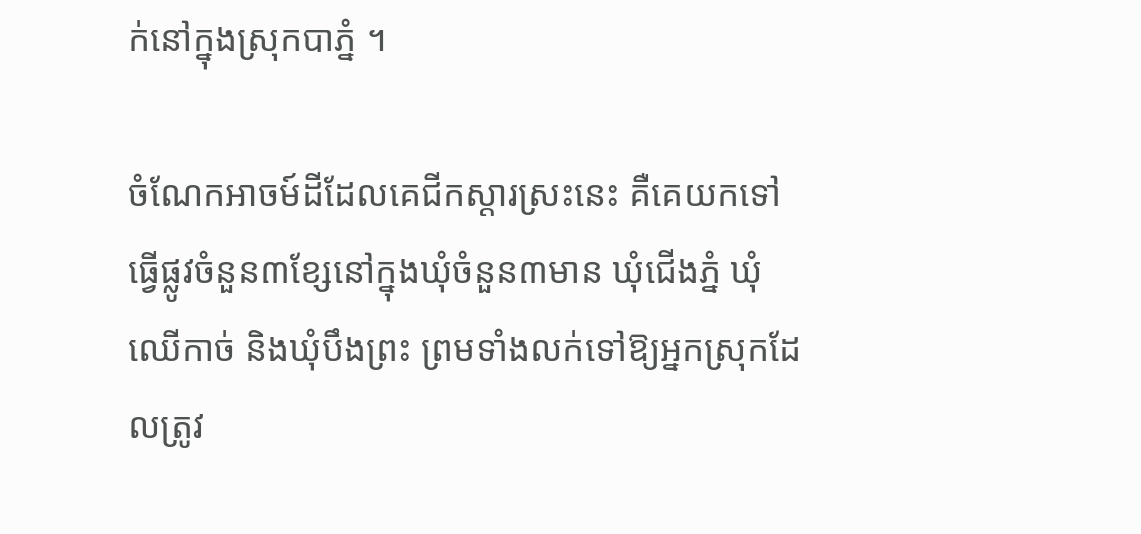ក់នៅក្នុងស្រុកបាភ្នំ ។

ចំណែកអាចម៍ដីដែលគេជីកស្តារស្រះនេះ គឺគេយកទៅធ្វើផ្លូវចំនួន៣ខ្សែនៅក្នុងឃុំចំនួន៣មាន ឃុំជើងភ្នំ ឃុំឈើកាច់ និងឃុំបឹងព្រះ ព្រមទាំងលក់ទៅឱ្យអ្នកស្រុកដែលត្រូវ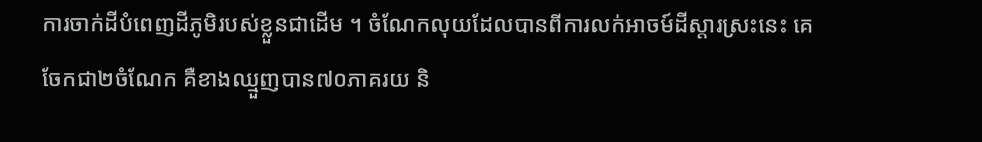ការចាក់ដីបំពេញដីភូមិរបស់ខ្លួនជាដើម ។ ចំណែកលុយដែលបានពីការលក់អាចម៍ដីស្តារស្រះនេះ គេចែកជា២ចំណែក គឺខាងឈ្មួញបាន៧០ភាគរយ និ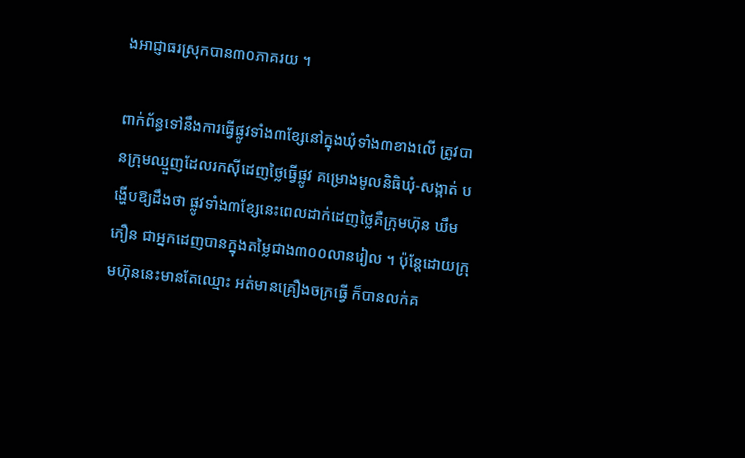ងអាជ្ញាធរស្រុកបាន៣០ភាគរយ ។

ពាក់ព័ន្ធទៅនឹងការធ្វើផ្លូវទាំង៣ខ្សែនៅក្នុងឃុំទាំង៣ខាងលើ ត្រូវបានក្រុមឈ្មួញដែលរកស៊ីដេញថ្លៃធ្វើផ្លូវ គម្រោងមូលនិធិឃុំ-សង្កាត់ បង្ហើបឱ្យដឹងថា ផ្លូវទាំង៣ខ្សែនេះពេលដាក់ដេញថ្លៃគឺក្រុមហ៊ុន ឃឹម ភឿន ជាអ្នកដេញបានក្នុងតម្លៃជាង៣០០លានរៀល ។ ប៉ុន្តែដោយក្រុមហ៊ុននេះមានតែឈ្មោះ អត់មានគ្រឿងចក្រធ្វើ ក៏បានលក់គ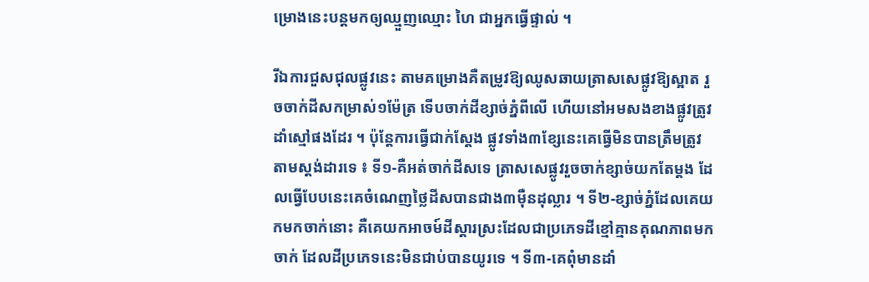ម្រោងនេះបន្តមកឲ្យឈ្មួញឈ្មោះ ហៃ ជាអ្នកធ្វើផ្ទាល់ ។

រីឯការជួសជុលផ្លូវនេះ តាមគម្រោងគឺតម្រូវឱ្យឈូសឆាយត្រាសសេផ្លូវឱ្យស្អាត រួចចាក់ដីសកម្រាស់១ម៉ែត្រ ទើបចាក់ដីខ្សាច់ភ្នំពីលើ ហើយនៅអមសងខាងផ្លូវត្រូវដាំស្មៅផងដែរ ។ ប៉ុន្តែការធ្វើជាក់ស្តែង ផ្លូវទាំង៣ខ្សែនេះគេធ្វើមិនបានត្រឹមត្រូវតាមស្តង់ដារទេ ៖ ទី១-គឺអត់ចាក់ដីសទេ ត្រាសសេផ្លូវរួចចាក់ខ្សាច់យកតែម្តង ដែលធ្វើបែបនេះគេចំណេញថ្លៃដីសបានជាង៣ម៉ឺនដុល្លារ ។ ទី២-ខ្សាច់ភ្នំដែលគេយកមកចាក់នោះ គឺគេយកអាចម៍ដីស្តារស្រះដែលជាប្រភេទដីខ្មៅគ្មានគុណភាពមកចាក់ ដែលដីប្រភេទនេះមិនជាប់បានយូរទេ ។ ទី៣-គេពុំមានដាំ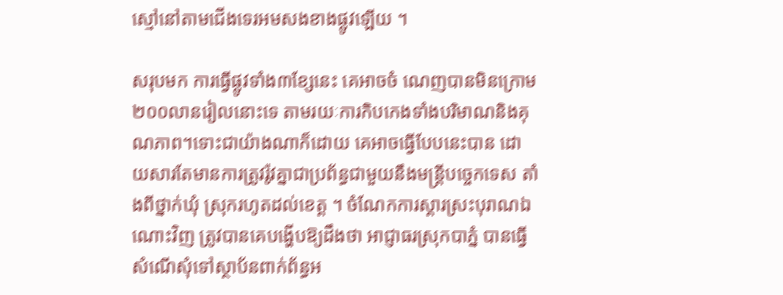ស្មៅនៅតាមជើងទេរអមសងខាងផ្លូវឡើយ ។

សរុបមក ការធ្វើផ្លូវទាំង៣ខ្សែនេះ គេអាចចំ ណេញបានមិនក្រោម២០០លានរៀលនោះទេ តាមរយៈការកិបកេងទាំងបរិមាណនិងគុណភាព។ទោះជាយ៉ាងណាក៏ដោយ គេអាចធ្វើបែបនេះបាន ដោយសារតែមានការត្រូវរ៉ូវគ្នាជាប្រព័ន្ធជាមួយនឹងមន្ត្រីបច្ចេកទេស តាំងពីថ្នាក់ឃុំ ស្រុករហូតដល់ខេត្ត ។ ចំណែកការស្តារស្រះបុរាណឯណោះវិញ ត្រូវបានគេបង្ហើបឱ្យដឹងថា អាជ្ញាធរស្រុកបាភ្នំ បានធ្វើសំណើសុំទៅស្ថាប័នពាក់ព័ន្ធអ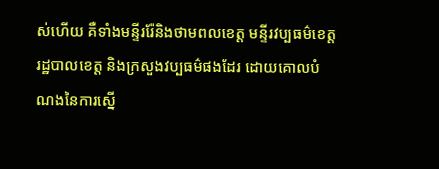ស់ហើយ គឺទាំងមន្ទីររ៉ែនិងថាមពលខេត្ត មន្ទីរវប្បធម៌ខេត្ត រដ្ឋបាលខេត្ត និងក្រសួងវប្បធម៌ផងដែរ ដោយគោលបំណងនៃការស្នើ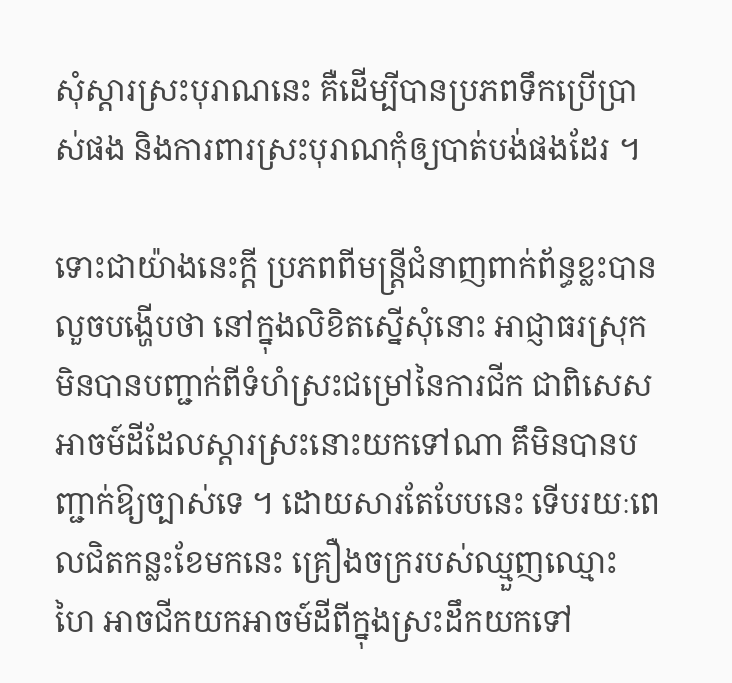សុំស្តារស្រះបុរាណនេះ គឺដើម្បីបានប្រភពទឹកប្រើប្រាស់ផង និងការពារស្រះបុរាណកុំឲ្យបាត់បង់ផងដែរ ។

ទោះជាយ៉ាងនេះក្តី ប្រភពពីមន្ត្រីជំនាញពាក់ព័ន្ធខ្លះបានលួចបង្ហើបថា នៅក្នុងលិខិតស្នើសុំនោះ អាជ្ញាធរស្រុកមិនបានបញ្ជាក់ពីទំហំស្រះជម្រៅនៃការជីក ជាពិសេសអាចម៍ដីដែលស្តារស្រះនោះយកទៅណា គឹមិនបានបញ្ជាក់ឱ្យច្បាស់ទេ ។ ដោយសារតែបែបនេះ ទើបរយៈពេលជិតកន្លះខែមកនេះ គ្រឿងចក្ររបស់ឈ្មួញឈ្មោះ ហៃ អាចជីកយកអាចម៍ដីពីក្នុងស្រះដឹកយកទៅ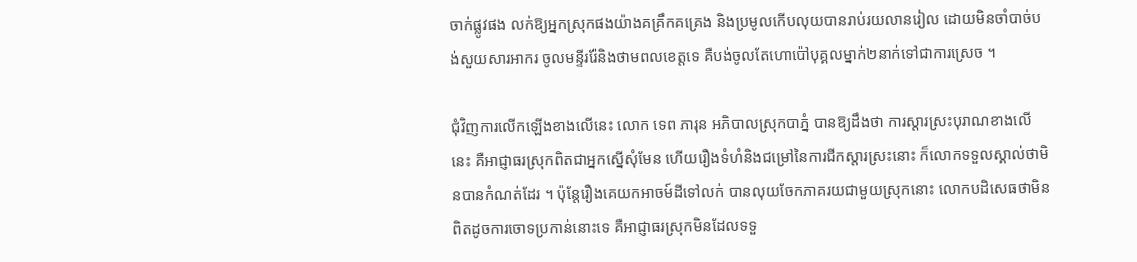ចាក់ផ្លូវផង លក់ឱ្យអ្នកស្រុកផងយ៉ាងគគ្រឹកគគ្រេង និងប្រមូលកើបលុយបានរាប់រយលានរៀល ដោយមិនចាំបាច់បង់សួយសារអាករ ចូលមន្ទីររ៉ែនិងថាមពលខេត្តទេ គឺបង់ចូលតែហោប៉ៅបុគ្គលម្នាក់២នាក់ទៅជាការស្រេច ។

ជុំវិញការលើកឡើងខាងលើនេះ លោក ទេព ភារុន អភិបាលស្រុកបាភ្នំ បានឱ្យដឹងថា ការស្តារស្រះបុរាណខាងលើនេះ គឺអាជ្ញាធរស្រុកពិតជាអ្នកស្នើសុំមែន ហើយរឿងទំហំនិងជម្រៅនៃការជីកស្តារស្រះនោះ ក៏លោកទទួលស្គាល់ថាមិនបានកំណត់ដែរ ។ ប៉ុន្តែរឿងគេយកអាចម៍ដីទៅលក់ បានលុយចែកភាគរយជាមួយស្រុកនោះ លោកបដិសេធថាមិនពិតដូចការចោទប្រកាន់នោះទេ គឺអាជ្ញាធរស្រុកមិនដែលទទួ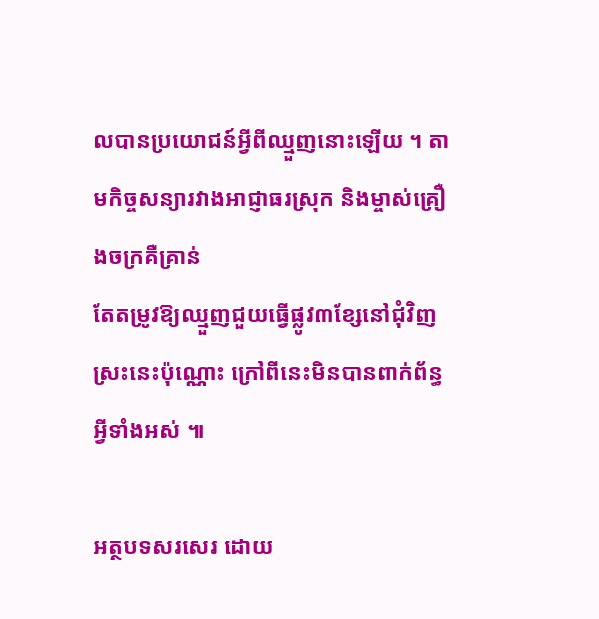លបានប្រយោជន៍អ្វីពីឈ្មួញនោះឡើយ ។ តាមកិច្ចសន្យារវាងអាជ្ញាធរស្រុក និងម្ចាស់គ្រឿងចក្រគឺគ្រាន់
តែតម្រូវឱ្យឈ្មួញជួយធ្វើផ្លូវ៣ខ្សែនៅជុំវិញស្រះនេះប៉ុណ្ណោះ ក្រៅពីនេះមិនបានពាក់ព័ន្ធអ្វីទាំងអស់ ៕

អត្ថបទសរសេរ ដោយ